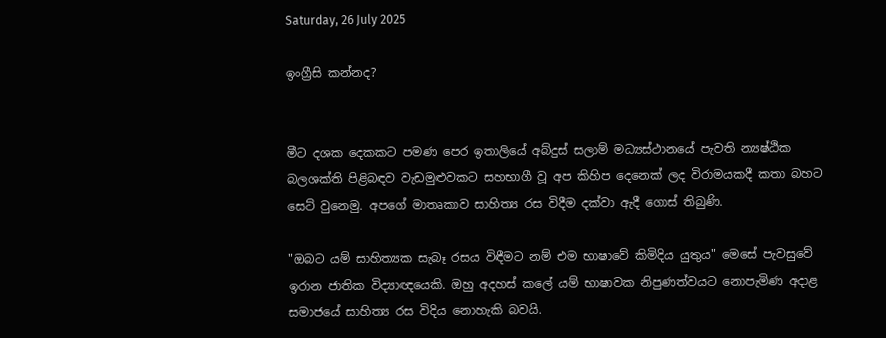Saturday, 26 July 2025

ඉංග්‍රීසි කන්නද?


මීට දශක දෙකකට පමණ පෙර ඉතාලියේ අබ්දුස් සලාම් මධ්‍යස්ථානයේ පැවති න්‍යෂ්ඨික බලශක්ති පිළිබඳව වැඩමුළුවකට සහභාගී වූ අප කිහිප දෙනෙක් ලද විරාමයකදී කතා බහට සෙට් වුනෙමු. අපගේ මාතෘකාව සාහිත්‍ය රස විදීම දක්වා ඇදී ගොස් තිබුණි.

"ඔබට යම් සාහිත්‍යක සැබෑ රසය විඳීමට නම් එම භාෂාවේ කිමිදිය යුතුය" මෙසේ පැවසුවේ ඉරාන ජාතික විද්‍යාඥයෙකි. ඔහු අදහස් කලේ යම් භාෂාවක නිපුණත්වයට නොපැමිණ අදාළ සමාජයේ සාහිත්‍ය රස විදිය නොහැකි බවයි.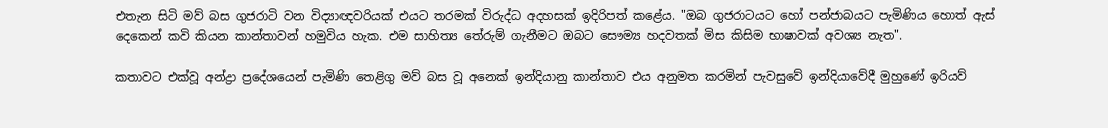එතැන සිටි මව් බස ගුජරාටි වන විද්‍යාඥවරියක් එයට තරමක් විරුද්ධ අදහසක් ඉදිරිපත් කළේය. "ඔබ ගුජරාටයට හෝ පන්ජාබයට පැමිණිය හොත් ඇස් දෙකෙන් කවි කියන කාන්තාවන් හමුවිය හැක. එම සාහිත්‍ය තේරුම් ගැනීමට ඔබට සෞම්‍ය හදවතක් මිස කිසිම භාෂාවක් අවශ්‍ය නැත".

කතාවට එක්වූ අන්ද්‍රා ප්‍රදේශයෙන් පැමිණි තෙළිගු මව් බස වූ අනෙක් ඉන්දියානු කාන්තාව එය අනුමත කරමින් පැවසුවේ ඉන්දියාවේදී මුහුණේ ඉරියව්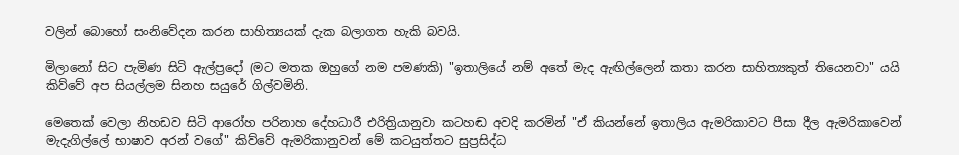වලින් බොහෝ සංනිවේදන කරන සාහිත්‍යයක් දැක බලාගත හැකි බවයි.

මිලානෝ සිට පැමිණ සිටි ඇල්ප්‍රදෝ (මට මතක ඔහුගේ නම පමණකි) "ඉතාලියේ නම් අතේ මැද ඇඟිල්ලෙන් කතා කරන සාහිත්‍යකුත් තියෙනවා" යයි කිව්වේ අප සියල්ලම සිනහ සයුරේ ගිල්වමිනි.

මෙතෙක් වෙලා නිහඩව සිටි ආරෝහ පරිනාහ දේහධාරී එරිත්‍රියානුවා කටහඬ අවදි කරමින් "ඒ කියන්නේ ඉතාලිය ඇමරිකාවට පීසා දීල ඇමරිකාවෙන් මැදැගිල්ලේ භාෂාව අරන් වගේ" කිව්වේ ඇමරිකානුවන් මේ කටයුත්තට සුප්‍රසිද්ධ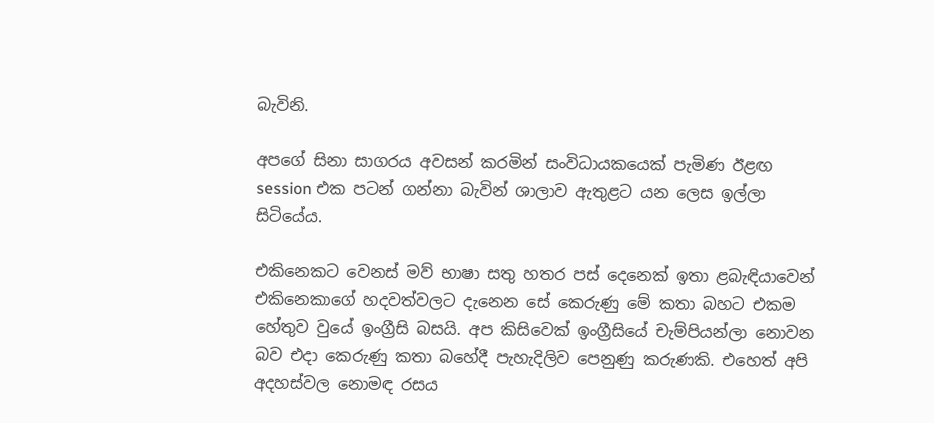බැවිනි.

අපගේ සිනා සාගරය අවසන් කරමින් සංවිධායකයෙක් පැමිණ ඊළඟ session එක පටන් ගන්නා බැවින් ශාලාව ඇතුළට යන ලෙස ඉල්ලා සිටියේය.

එකිනෙකට වෙනස් මව් භාෂා සතු හතර පස් දෙනෙක් ඉතා ළබැඳියාවෙන් එකිනෙකාගේ හදවත්වලට දැනෙන සේ කෙරුණු මේ කතා බහට එකම හේතුව වුයේ ඉංග්‍රීසි බසයි. අප කිසිවෙක් ඉංග්‍රීසියේ චැම්පියන්ලා නොවන බව එදා කෙරුණු කතා බහේදී පැහැදිලිව පෙනුණු කරුණකි. එහෙත් අපි අදහස්වල නොමඳ රසය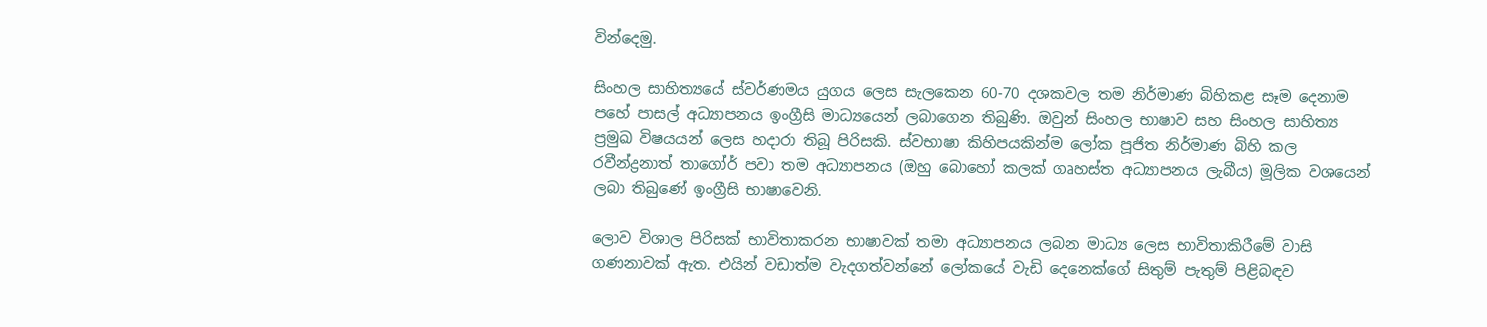වින්දෙමු.

සිංහල සාහිත්‍යයේ ස්වර්ණමය යුගය ලෙස සැලකෙන 60-70 දශකවල තම නිර්මාණ බිහිකළ සෑම දෙනාම පහේ පාසල් අධ්‍යාපනය ඉංග්‍රීසි මාධ්‍යයෙන් ලබාගෙන තිබුණි. ඔවුන් සිංහල භාෂාව සහ සිංහල සාහිත්‍ය ප්‍රමුඛ විෂයයන් ලෙස හදාරා තිබූ පිරිසකි. ස්වභාෂා කිහිපයකින්ම ලෝක පූජිත නිර්මාණ බිහි කල රවීන්ද්‍රනාත් තාගෝර් පවා තම අධ්‍යාපනය (ඔහු බොහෝ කලක් ගෘහස්ත අධ්‍යාපනය ලැබීය) මූලික වශයෙන් ලබා තිබුණේ ඉංග්‍රීසි භාෂාවෙනි.

ලොව විශාල පිරිසක් භාවිතාකරන භාෂාවක් තමා අධ්‍යාපනය ලබන මාධ්‍ය ලෙස භාවිතාකිරීමේ වාසි ගණනාවක් ඇත. එයින් වඩාත්ම වැදගත්වන්නේ ලෝකයේ වැඩි දෙනෙක්ගේ සිතුම් පැතුම් පිළිබඳව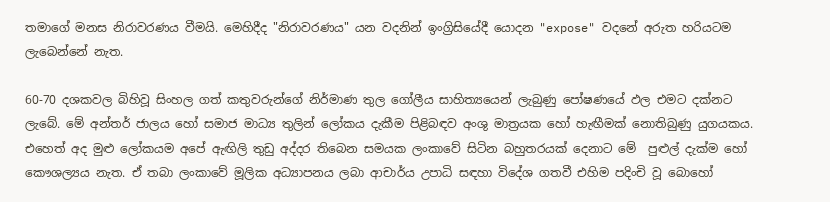තමාගේ මනස නිරාවරණය වීමයි. මෙහිදීද "නිරාවරණය" යන වදනින් ඉංග්‍රිසියේදී යොදන "expose" වදනේ අරුත හරියටම ලැබෙන්නේ නැත.

60-70 දශකවල බිහිවූ සිංහල ගත් කතුවරුන්ගේ නිර්මාණ තුල ගෝලීය සාහිත්‍යයෙන් ලැබුණු පෝෂණයේ ඵල එමට දක්නට ලැබේ. මේ අන්තර් ජාලය හෝ සමාජ මාධ්‍ය තුලින් ලෝකය දැකීම පිළිබඳව අංශු මාත්‍රයක හෝ හැඟීමක් නොතිබුණු යුගයකය. එහෙත් අද මුළු ලෝකයම අපේ ඇඟිලි තුඩු අද්දර තිබෙන සමයක ලංකාවේ සිටින බහුතරයක් දෙනාට මේ  පුළුල් දැක්ම හෝ කෞශල්‍යය නැත. ඒ තබා ලංකාවේ මූලික අධ්‍යාපනය ලබා ආචාර්ය උපාධි සඳහා විදේශ ගතවී එහිම පදිංචි වූ බොහෝ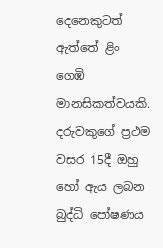දෙනෙකුටත් ඇත්තේ ළිං ගෙඹි මානසිකත්වයකි. දරුවකුගේ ප්‍රථම වසර 15දී ඔහු හෝ ඇය ලබන බුද්ධි පෝෂණය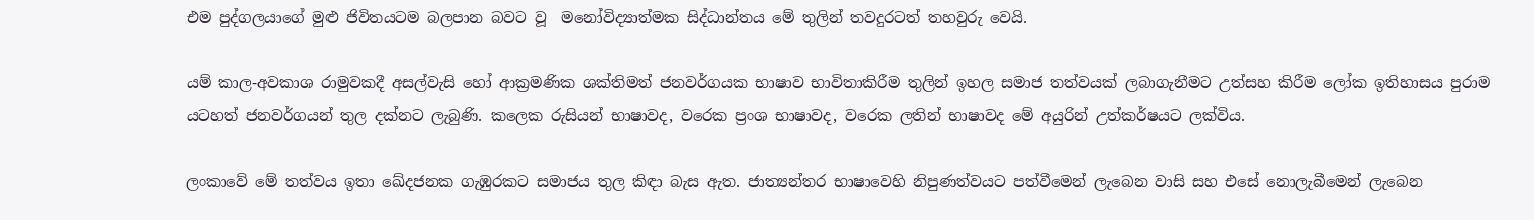එම පුද්ගලයාගේ මුළු ජිවිතයටම බලපාන බවට වූ  මනෝවිද්‍යාත්මක සිද්ධාන්තය මේ තුලින් තවදුරටත් තහවුරු වෙයි.

යම් කාල-අවකාශ රාමුවකදී අසල්වැසි හෝ ආක්‍රමණික ශක්තිමත් ජනවර්ගයක භාෂාව භාවිතාකිරීම තුලින් ඉහල සමාජ තත්වයක් ලබාගැනීමට උත්සහ කිරීම ලෝක ඉතිහාසය පුරාම යටහත් ජනවර්ගයන් තුල දක්නට ලැබුණි. කලෙක රුසියන් භාෂාවද, වරෙක ප්‍රංශ භාෂාවද, වරෙක ලතින් භාෂාවද මේ අයුරින් උත්කර්ෂයට ලක්විය.

ලංකාවේ මේ තත්වය ඉතා ඛේදජනක ගැඹුරකට සමාජය තුල කිඳා බැස ඇත. ජාත්‍යන්තර භාෂාවෙහි නිපුණත්වයට පත්වීමෙන් ලැබෙන වාසි සහ එසේ නොලැබීමෙන් ලැබෙන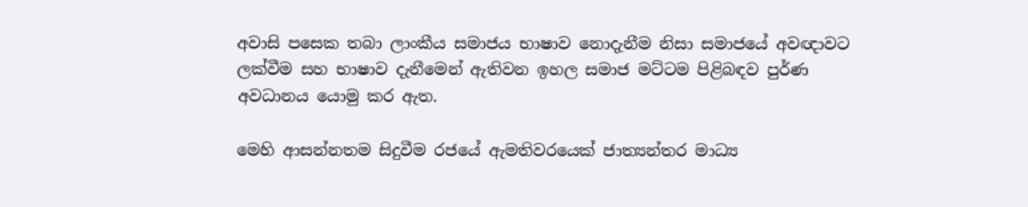අවාසි පසෙක තබා ලාංකීය සමාජය භාෂාව නොදැනීම නිසා සමාජයේ අවඥාවට ලක්වීම සහ භාෂාව දැනීමෙන් ඇතිවන ඉහල සමාජ මට්ටම පිළිබඳව පුර්ණ අවධානය යොමු කර ඇත.

මෙහි ආසන්නතම සිදුවීම රජයේ ඇමතිවරයෙක් ජාත්‍යන්තර මාධ්‍ය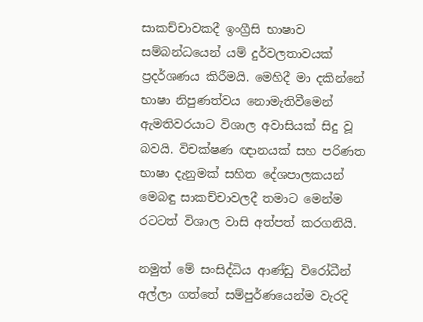සාකච්චාවකදී ඉංග්‍රීසි භාෂාව සම්බන්ධයෙන් යම් දුර්වලතාවයක් ප්‍රදර්ශණය කිරීමයි. මෙහිදී මා දකින්නේ භාෂා නිපුණත්වය නොමැතිවීමෙන් ඇමතිවරයාට විශාල අවාසියක් සිදු වූ බවයි. විචක්ෂණ ඥානයක් සහ පරිණත භාෂා දැනුමක් සහිත දේශපාලකයන් මෙබඳු සාකච්චාවලදී තමාට මෙන්ම රටටත් විශාල වාසි අත්පත් කරගනියි.

නමුත් මේ සංසිද්ධිය ආණ්ඩු විරෝධීන් අල්ලා ගත්තේ සම්පුර්ණයෙන්ම වැරදි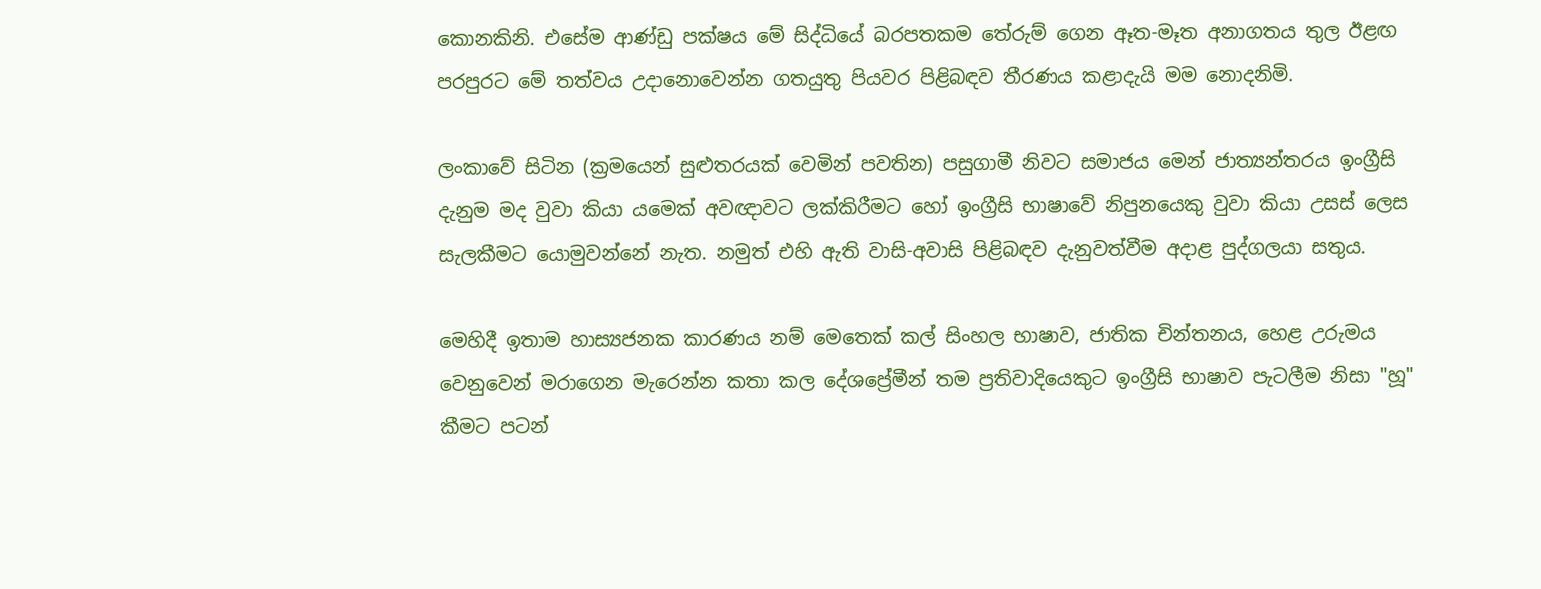කොනකිනි. එසේම ආණ්ඩු පක්ෂය මේ සිද්ධියේ බරපතකම තේරුම් ගෙන ඈත-මෑත අනාගතය තුල ඊළඟ පරපුරට මේ තත්වය උදානොවෙන්න ගතයුතු පියවර පිළිබඳව තීරණය කළාදැයි මම නොදනිමි.

ලංකාවේ සිටින (ක්‍රමයෙන් සුළුතරයක් වෙමින් පවතින) පසුගාමී නිවට සමාජය මෙන් ජාත්‍යන්තරය ඉංග්‍රීසි දැනුම මද වුවා කියා යමෙක් අවඥාවට ලක්කිරීමට හෝ ඉංග්‍රීසි භාෂාවේ නිපුනයෙකු වුවා කියා උසස් ලෙස සැලකීමට යොමුවන්නේ නැත. නමුත් එහි ඇති වාසි-අවාසි පිළිබඳව දැනුවත්වීම අදාළ පුද්ගලයා සතුය.

මෙහිදී ඉතාම හාස්‍යජනක කාරණය නම් මෙතෙක් කල් සිංහල භාෂාව, ජාතික චින්තනය, හෙළ උරුමය වෙනුවෙන් මරාගෙන මැරෙන්න කතා කල දේශප්‍රේමීන් තම ප්‍රතිවාදියෙකුට ඉංග්‍රීසි භාෂාව පැටලීම නිසා "හූ" කීමට පටන්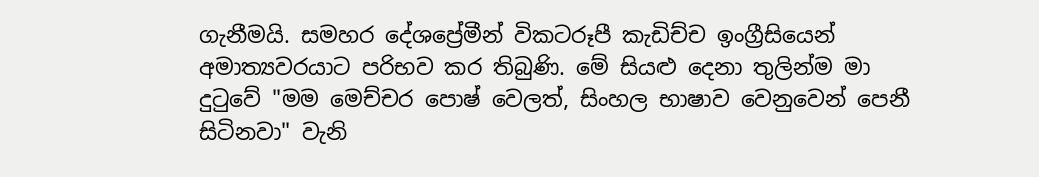ගැනීමයි. සමහර දේශප්‍රේමීන් විකටරූපී කැඩිච්ච ඉංග්‍රීසියෙන් අමාත්‍යවරයාට පරිභව කර තිබුණි. මේ සියළු දෙනා තුලින්ම මා දුටුවේ "මම මෙච්චර පොෂ් වෙලත්, සිංහල භාෂාව වෙනුවෙන් පෙනී සිටිනවා" වැනි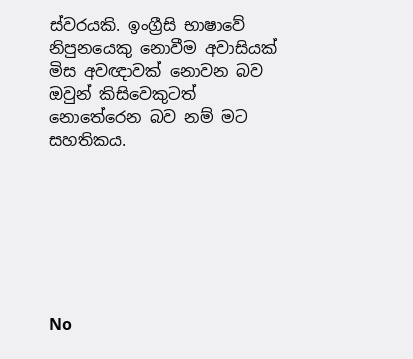ස්වරයකි. ඉංග්‍රීසි භාෂාවේ නිපුනයෙකු නොවීම අවාසියක් මිස අවඥාවක් නොවන බව ඔවුන් කිසිවෙකුටත් නොතේරෙන බව නම් මට සහතිකය.







No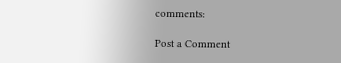comments:

Post a Comment